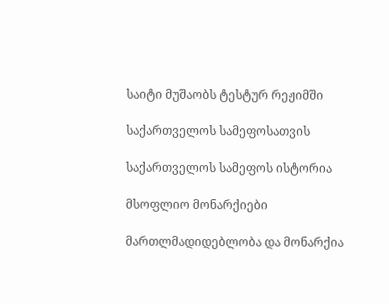საიტი მუშაობს ტესტურ რეჟიმში

საქართველოს სამეფოსათვის

საქართველოს სამეფოს ისტორია

მსოფლიო მონარქიები

მართლმადიდებლობა და მონარქია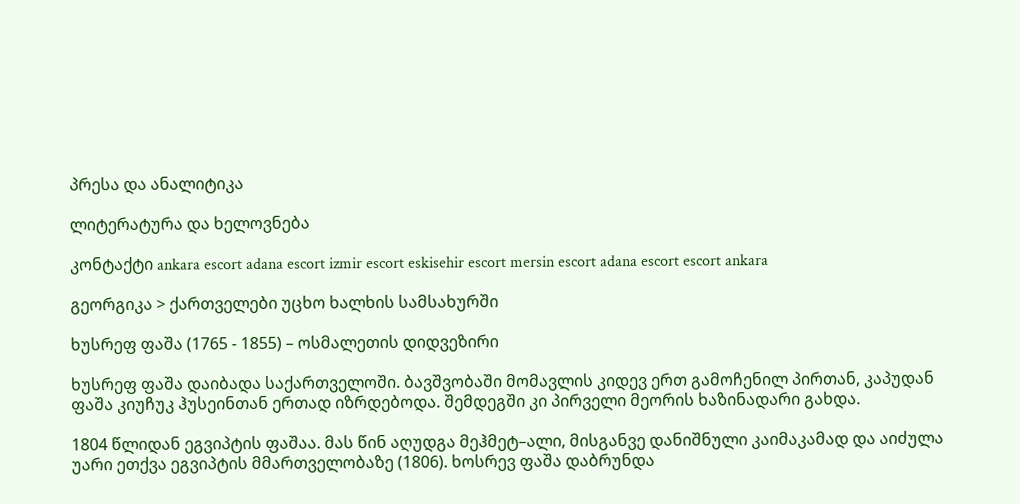პრესა და ანალიტიკა

ლიტერატურა და ხელოვნება

კონტაქტი ankara escort adana escort izmir escort eskisehir escort mersin escort adana escort escort ankara

გეორგიკა > ქართველები უცხო ხალხის სამსახურში

ხუსრეფ ფაშა (1765 - 1855) – ოსმალეთის დიდვეზირი

ხუსრეფ ფაშა დაიბადა საქართველოში. ბავშვობაში მომავლის კიდევ ერთ გამოჩენილ პირთან, კაპუდან ფაშა კიუჩუკ ჰუსეინთან ერთად იზრდებოდა. შემდეგში კი პირველი მეორის ხაზინადარი გახდა.

1804 წლიდან ეგვიპტის ფაშაა. მას წინ აღუდგა მეჰმეტ–ალი, მისგანვე დანიშნული კაიმაკამად და აიძულა უარი ეთქვა ეგვიპტის მმართველობაზე (1806). ხოსრევ ფაშა დაბრუნდა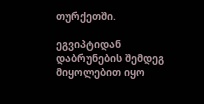თურქეთში.

ეგვიპტიდან დაბრუნების შემდეგ მიყოლებით იყო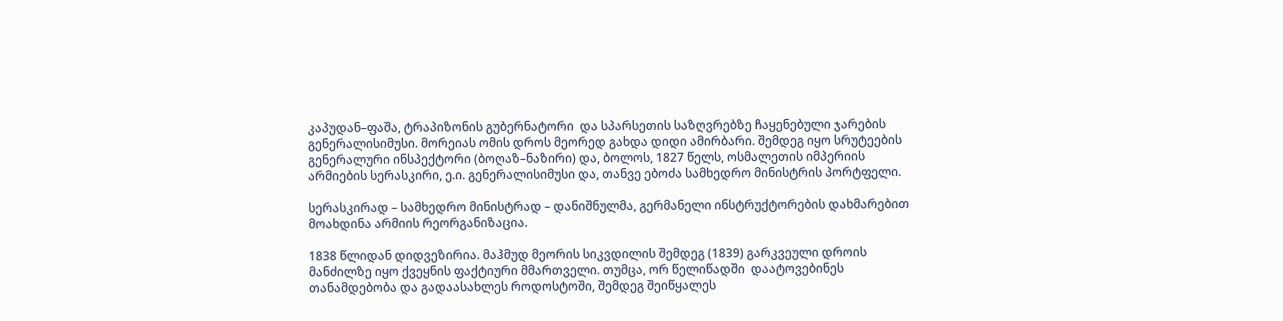კაპუდან–ფაშა, ტრაპიზონის გუბერნატორი  და სპარსეთის საზღვრებზე ჩაყენებული ჯარების გენერალისიმუსი. მორეიას ომის დროს მეორედ გახდა დიდი ამირბარი. შემდეგ იყო სრუტეების გენერალური ინსპექტორი (ბოღაზ–ნაზირი) და, ბოლოს, 1827 წელს, ოსმალეთის იმპერიის არმიების სერასკირი, ე.ი. გენერალისიმუსი და, თანვე ებოძა სამხედრო მინისტრის პორტფელი.

სერასკირად – სამხედრო მინისტრად – დანიშნულმა, გერმანელი ინსტრუქტორების დახმარებით მოახდინა არმიის რეორგანიზაცია.

1838 წლიდან დიდვეზირია. მაჰმუდ მეორის სიკვდილის შემდეგ (1839) გარკვეული დროის მანძილზე იყო ქვეყნის ფაქტიური მმართველი. თუმცა, ორ წელიწადში  დაატოვებინეს თანამდებობა და გადაასახლეს როდოსტოში, შემდეგ შეიწყალეს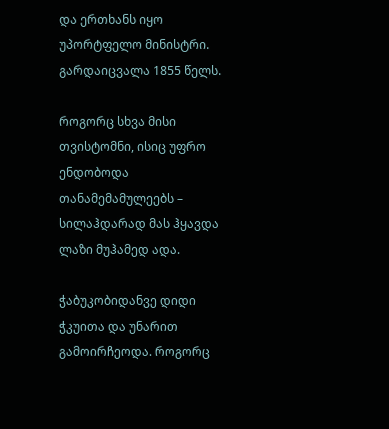და ერთხანს იყო უპორტფელო მინისტრი. გარდაიცვალა 1855 წელს.

როგორც სხვა მისი თვისტომნი, ისიც უფრო ენდობოდა  თანამემამულეებს – სილაჰდარად მას ჰყავდა ლაზი მუჰამედ ადა.

ჭაბუკობიდანვე დიდი ჭკუითა და უნარით გამოირჩეოდა. როგორც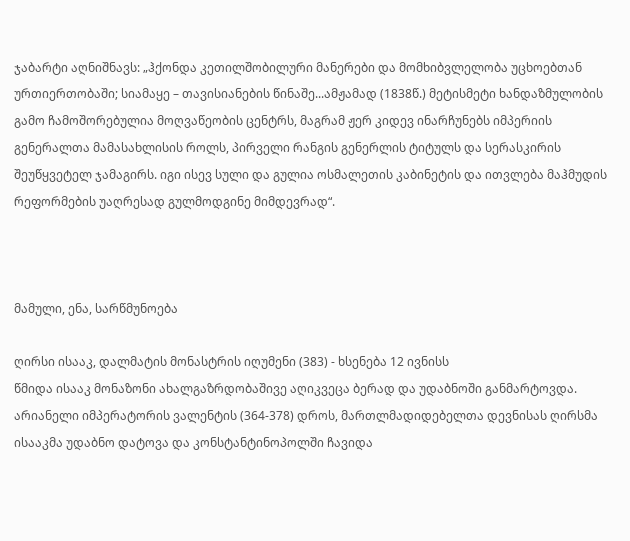ჯაბარტი აღნიშნავს: „ჰქონდა კეთილშობილური მანერები და მომხიბვლელობა უცხოებთან ურთიერთობაში; სიამაყე – თავისიანების წინაშე...ამჟამად (1838წ.) მეტისმეტი ხანდაზმულობის გამო ჩამოშორებულია მოღვაწეობის ცენტრს, მაგრამ ჟერ კიდევ ინარჩუნებს იმპერიის გენერალთა მამასახლისის როლს, პირველი რანგის გენერლის ტიტულს და სერასკირის შეუწყვეტელ ჯამაგირს. იგი ისევ სული და გულია ოსმალეთის კაბინეტის და ითვლება მაჰმუდის რეფორმების უაღრესად გულმოდგინე მიმდევრად“.



მამული, ენა, სარწმუნოება

ღირსი ისააკ, დალმატის მონასტრის იღუმენი (383) - ხსენება 12 ივნისს
წმიდა ისააკ მონაზონი ახალგაზრდობაშივე აღიკვეცა ბერად და უდაბნოში განმარტოვდა. არიანელი იმპერატორის ვალენტის (364-378) დროს, მართლმადიდებელთა დევნისას ღირსმა ისააკმა უდაბნო დატოვა და კონსტანტინოპოლში ჩავიდა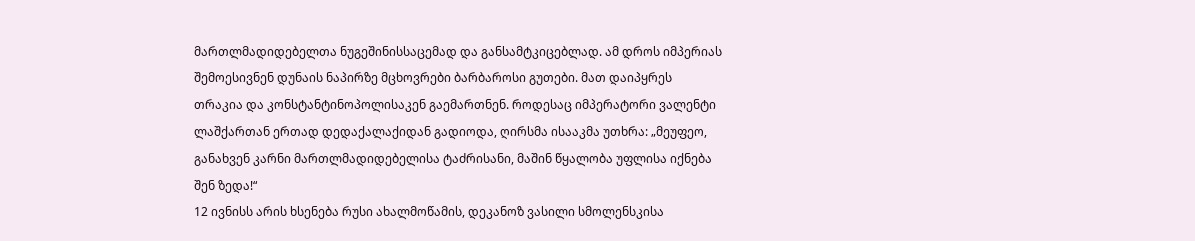მართლმადიდებელთა ნუგეშინისსაცემად და განსამტკიცებლად. ამ დროს იმპერიას შემოესივნენ დუნაის ნაპირზე მცხოვრები ბარბაროსი გუთები. მათ დაიპყრეს თრაკია და კონსტანტინოპოლისაკენ გაემართნენ. როდესაც იმპერატორი ვალენტი ლაშქართან ერთად დედაქალაქიდან გადიოდა, ღირსმა ისააკმა უთხრა: „მეუფეო, განახვენ კარნი მართლმადიდებელისა ტაძრისანი, მაშინ წყალობა უფლისა იქნება შენ ზედა!“
12 ივნისს არის ხსენება რუსი ახალმოწამის, დეკანოზ ვასილი სმოლენსკისა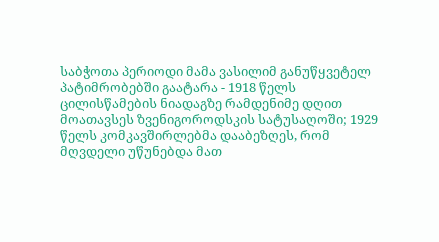საბჭოთა პერიოდი მამა ვასილიმ განუწყვეტელ პატიმრობებში გაატარა - 1918 წელს ცილისწამების ნიადაგზე რამდენიმე დღით მოათავსეს ზვენიგოროდსკის სატუსაღოში; 1929 წელს კომკავშირლებმა დააბეზღეს, რომ მღვდელი უწუნებდა მათ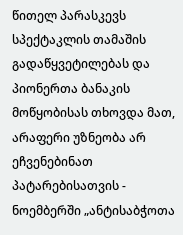წითელ პარასკევს სპექტაკლის თამაშის გადაწყვეტილებას და პიონერთა ბანაკის მოწყობისას თხოვდა მათ, არაფერი უზნეობა არ ეჩვენებინათ პატარებისათვის - ნოემბერში „ანტისაბჭოთა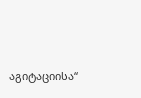აგიტაციისა“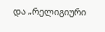და „რელიგიური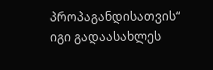პროპაგანდისათვის“ იგი გადაასახლეს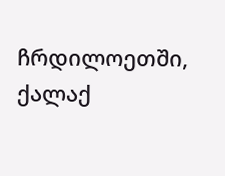ჩრდილოეთში, ქალაქ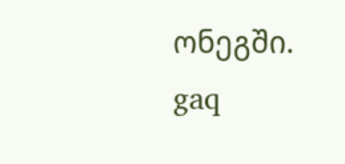ონეგში.
gaq